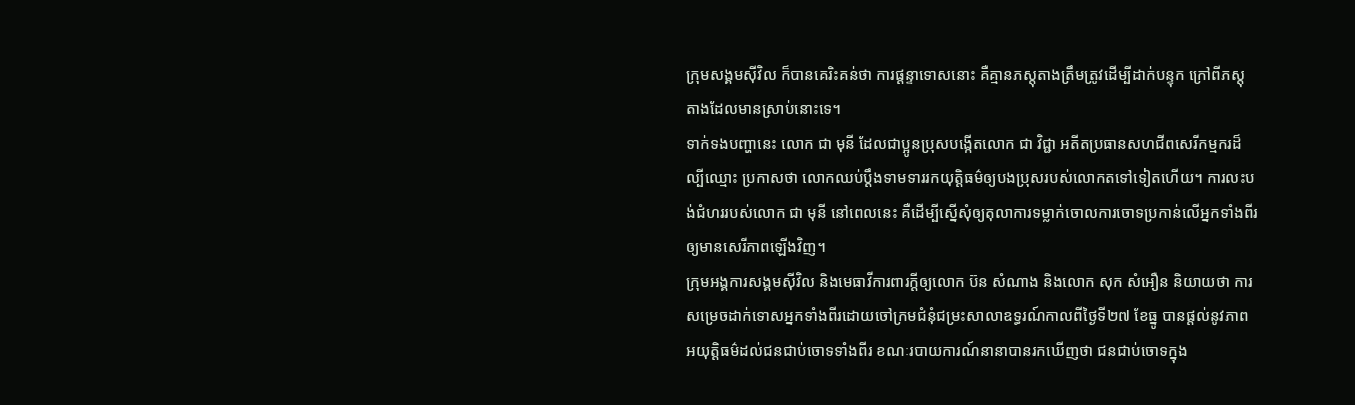ក្រុមសង្គមស៊ីវិល ក៏បានគេរិះគន់ថា ការផ្ដន្ទាទោសនោះ គឺគ្មានភស្តុតាងត្រឹមត្រូវដើម្បីដាក់បន្ទុក ក្រៅពីភស្តុតាងដែលមានស្រាប់នោះទេ។
ទាក់ទងបញ្ហានេះ លោក ជា មុនី ដែលជាប្អូនប្រុសបង្កើតលោក ជា វិជ្ជា អតីតប្រធានសហជីពសេរីកម្មករដ៏ល្បីឈ្មោះ ប្រកាសថា លោកឈប់ប្ដឹងទាមទាររកយុត្តិធម៌ឲ្យបងប្រុសរបស់លោកតទៅទៀតហើយ។ ការលះបង់ជំហររបស់លោក ជា មុនី នៅពេលនេះ គឺដើម្បីស្នើសុំឲ្យតុលាការទម្លាក់ចោលការចោទប្រកាន់លើអ្នកទាំងពីរឲ្យមានសេរីភាពឡើងវិញ។
ក្រុមអង្គការសង្គមស៊ីវិល និងមេធាវីការពារក្ដីឲ្យលោក ប៊ន សំណាង និងលោក សុក សំអឿន និយាយថា ការសម្រេចដាក់ទោសអ្នកទាំងពីរដោយចៅក្រមជំនុំជម្រះសាលាឧទ្ធរណ៍កាលពីថ្ងៃទី២៧ ខែធ្នូ បានផ្តល់នូវភាពអយុត្តិធម៌ដល់ជនជាប់ចោទទាំងពីរ ខណៈរបាយការណ៍នានាបានរកឃើញថា ជនជាប់ចោទក្នុង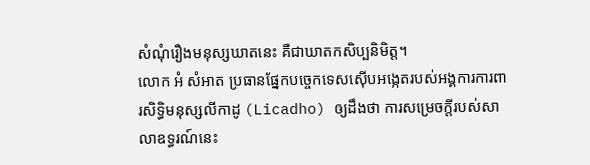សំណុំរឿងមនុស្សឃាតនេះ គឺជាឃាតកសិប្បនិមិត្ត។
លោក អំ សំអាត ប្រធានផ្នែកបច្ចេកទេសស៊ើបអង្កេតរបស់អង្គការការពារសិទ្ធិមនុស្សលីកាដូ (Licadho) ឲ្យដឹងថា ការសម្រេចក្ដីរបស់សាលាឧទ្ធរណ៍នេះ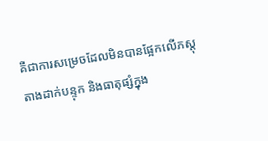គឺជាការសម្រេចដែលមិនបានផ្អែកលើភស្តុតាងដាក់បន្ទុក និងធាតុផ្សំក្នុង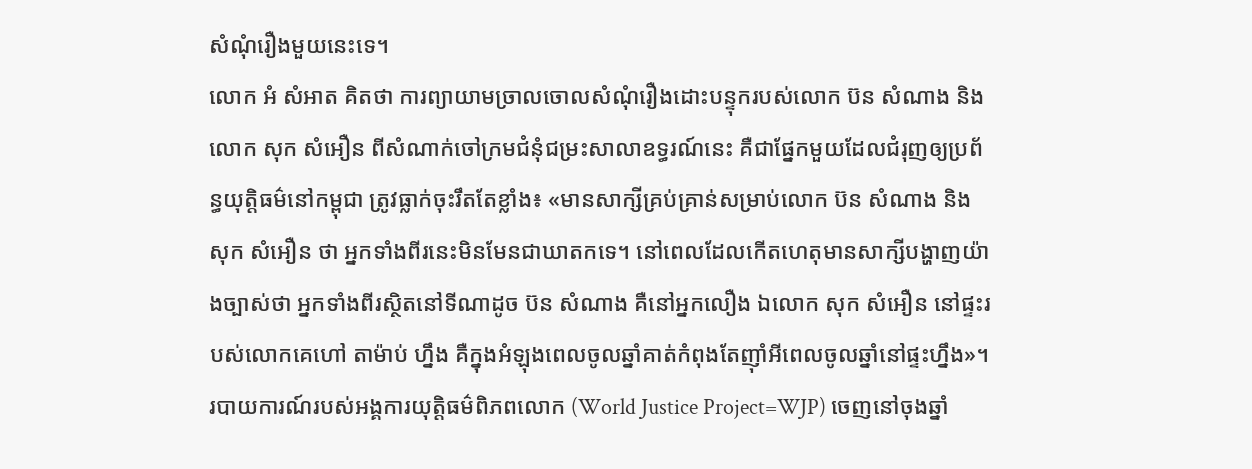សំណុំរឿងមួយនេះទេ។
លោក អំ សំអាត គិតថា ការព្យាយាមច្រាលចោលសំណុំរឿងដោះបន្ទុករបស់លោក ប៊ន សំណាង និងលោក សុក សំអឿន ពីសំណាក់ចៅក្រមជំនុំជម្រះសាលាឧទ្ធរណ៍នេះ គឺជាផ្នែកមួយដែលជំរុញឲ្យប្រព័ន្ធយុត្តិធម៌នៅកម្ពុជា ត្រូវធ្លាក់ចុះរឹតតែខ្លាំង៖ «មានសាក្សីគ្រប់គ្រាន់សម្រាប់លោក ប៊ន សំណាង និង សុក សំអឿន ថា អ្នកទាំងពីរនេះមិនមែនជាឃាតកទេ។ នៅពេលដែលកើតហេតុមានសាក្សីបង្ហាញយ៉ាងច្បាស់ថា អ្នកទាំងពីរស្ថិតនៅទីណាដូច ប៊ន សំណាង គឺនៅអ្នកលឿង ឯលោក សុក សំអឿន នៅផ្ទះរបស់លោកគេហៅ តាម៉ាប់ ហ្នឹង គឺក្នុងអំឡុងពេលចូលឆ្នាំគាត់កំពុងតែញ៉ាំអីពេលចូលឆ្នាំនៅផ្ទះហ្នឹង»។
របាយការណ៍របស់អង្គការយុត្តិធម៌ពិភពលោក (World Justice Project=WJP) ចេញនៅចុងឆ្នាំ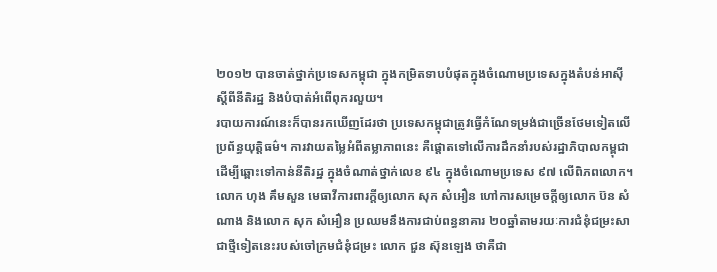២០១២ បានចាត់ថ្នាក់ប្រទេសកម្ពុជា ក្នុងកម្រិតទាបបំផុតក្នុងចំណោមប្រទេសក្នុងតំបន់អាស៊ី ស្ដីពីនីតិរដ្ឋ និងបំបាត់អំពើពុករលួយ។
របាយការណ៍នេះក៏បានរកឃើញដែរថា ប្រទេសកម្ពុជាត្រូវធ្វើកំណែទម្រង់ជាច្រើនថែមទៀតលើប្រព័ន្ធយុត្តិធម៌។ ការវាយតម្លៃអំពីតម្លាភាពនេះ គឺផ្ដោតទៅលើការដឹកនាំរបស់រដ្ឋាភិបាលកម្ពុជា ដើម្បីឆ្ពោះទៅកាន់នីតិរដ្ឋ ក្នុងចំណាត់ថ្នាក់លេខ ៩៤ ក្នុងចំណោមប្រទេស ៩៧ លើពិភពលោក។
លោក ហុង គឹមសួន មេធាវីការពារក្ដីឲ្យលោក សុក សំអឿន ហៅការសម្រេចក្ដីឲ្យលោក ប៊ន សំណាង និងលោក សុក សំអឿន ប្រឈមនឹងការជាប់ពន្ធនាគារ ២០ឆ្នាំតាមរយៈការជំនុំជម្រះសាជាថ្មីទៀតនេះរបស់ចៅក្រមជំនុំជម្រះ លោក ជួន ស៊ុនឡេង ថាគឺជា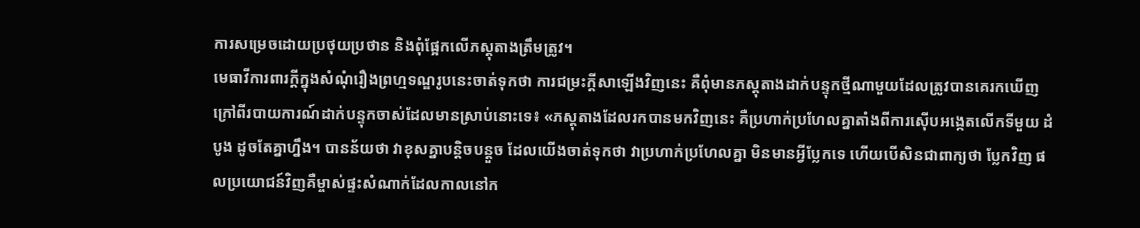ការសម្រេចដោយប្រថុយប្រថាន និងពុំផ្អែកលើភស្តុតាងត្រឹមត្រូវ។
មេធាវីការពារក្ដីក្នុងសំណុំរឿងព្រហ្មទណ្ឌរូបនេះចាត់ទុកថា ការជម្រះក្ដីសាឡើងវិញនេះ គឺពុំមានភស្តុតាងដាក់បន្ទុកថ្មីណាមួយដែលត្រូវបានគេរកឃើញក្រៅពីរបាយការណ៍ដាក់បន្ទុកចាស់ដែលមានស្រាប់នោះទេ៖ «ភស្តុតាងដែលរកបានមកវិញនេះ គឺប្រហាក់ប្រហែលគ្នាតាំងពីការស៊ើបអង្កេតលើកទីមួយ ដំបូង ដូចតែគ្នាហ្នឹង។ បានន័យថា វាខុសគ្នាបន្តិចបន្តួច ដែលយើងចាត់ទុកថា វាប្រហាក់ប្រហែលគ្នា មិនមានអ្វីប្លែកទេ ហើយបើសិនជាពាក្យថា ប្លែកវិញ ផលប្រយោជន៍វិញគឺម្ចាស់ផ្ទះសំណាក់ដែលកាលនៅក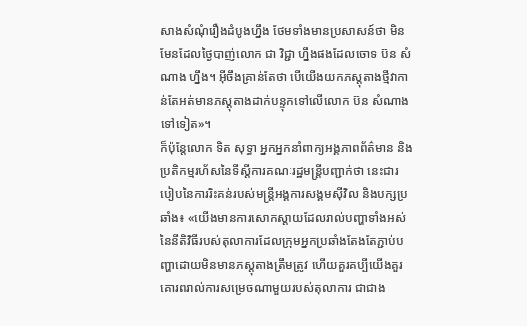សាងសំណុំរឿងដំបូងហ្នឹង ថែមទាំងមានប្រសាសន៍ថា មិនមែនដែលថ្ងៃបាញ់លោក ជា វិជ្ជា ហ្នឹងផងដែលចោទ ប៊ន សំណាង ហ្នឹង។ អ៊ីចឹងគ្រាន់តែថា បើយើងយកភស្តុតាងថ្មីវាកាន់តែអត់មានភស្តុតាងដាក់បន្ទុកទៅលើលោក ប៊ន សំណាង ទៅទៀត»។
ក៏ប៉ុន្តែលោក ទិត សុទ្ធា អ្នកអ្នកនាំពាក្យអង្គភាពព័ត៌មាន និងប្រតិកម្មរហ័សនៃទីស្ដីការគណៈរដ្ឋមន្ត្រីបញ្ជាក់ថា នេះជារបៀបនៃការរិះគន់របស់មន្ត្រីអង្គការសង្គមស៊ីវិល និងបក្សប្រឆាំង៖ «យើងមានការសោកស្ដាយដែលរាល់បញ្ហាទាំងអស់នៃនីតិវិធីរបស់តុលាការដែលក្រុមអ្នកប្រឆាំងតែងតែភ្ជាប់បញ្ហាដោយមិនមានភស្តុតាងត្រឹមត្រូវ ហើយគួរគប្បីយើងគួរគោរពរាល់ការសម្រេចណាមួយរបស់តុលាការ ជាជាង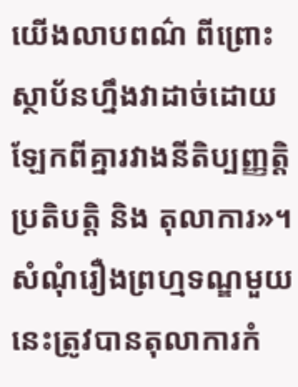យើងលាបពណ៌ ពីព្រោះស្ថាប័នហ្នឹងវាដាច់ដោយឡែកពីគ្នារវាងនីតិប្បញ្ញត្តិ ប្រតិបត្តិ និង តុលាការ»។
សំណុំរឿងព្រហ្មទណ្ឌមួយនេះត្រូវបានតុលាការកំ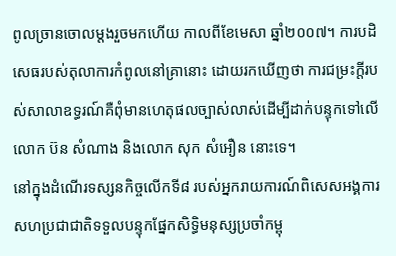ពូលច្រានចោលម្ដងរួចមកហើយ កាលពីខែមេសា ឆ្នាំ២០០៧។ ការបដិសេធរបស់តុលាការកំពូលនៅគ្រានោះ ដោយរកឃើញថា ការជម្រះក្ដីរបស់សាលាឧទ្ធរណ៍គឺពុំមានហេតុផលច្បាស់លាស់ដើម្បីដាក់បន្ទុកទៅលើលោក ប៊ន សំណាង និងលោក សុក សំអឿន នោះទេ។
នៅក្នុងដំណើរទស្សនកិច្ចលើកទី៨ របស់អ្នករាយការណ៍ពិសេសអង្គការសហប្រជាជាតិទទួលបន្ទុកផ្នែកសិទ្ធិមនុស្សប្រចាំកម្ពុ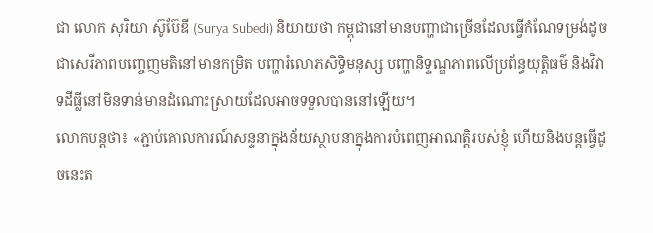ជា លោក សុរិយា ស៊ូប៊ែឌី (Surya Subedi) និយាយថា កម្ពុជានៅមានបញ្ហាជាច្រើនដែលធ្វើកំណែទម្រង់ដូចជាសេរីភាពបញ្ចេញមតិនៅមានកម្រិត បញ្ហារំលោភសិទ្ធិមនុស្ស បញ្ហានិទ្ទណ្ឌភាពលើប្រព័ន្ធយុត្តិធម៌ និងវិវាទដីធ្លីនៅមិនទាន់មានដំណោះស្រាយដែលអាចទទួលបាននៅឡើយ។
លោកបន្តថា៖ «ភ្ជាប់គោលការណ៍សន្ទនាក្នុងន័យស្ថាបនាក្នុងការបំពេញអាណត្តិរបស់ខ្ញុំ ហើយនិងបន្តធ្វើដូចនេះត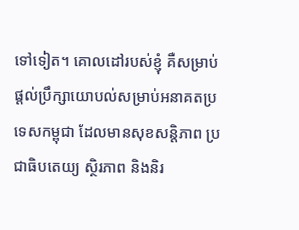ទៅទៀត។ គោលដៅរបស់ខ្ញុំ គឺសម្រាប់ផ្ដល់ប្រឹក្សាយោបល់សម្រាប់អនាគតប្រទេសកម្ពុជា ដែលមានសុខសន្តិភាព ប្រជាធិបតេយ្យ ស្ថិរភាព និងនិរ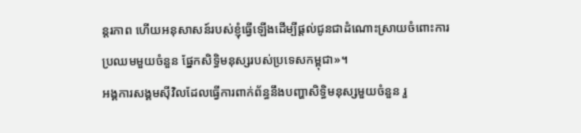ន្តរភាព ហើយអនុសាសន៍របស់ខ្ញុំធ្វើឡើងដើម្បីផ្ដល់ជូនជាដំណោះស្រាយចំពោះការប្រឈមមួយចំនួន ផ្នែកសិទ្ធិមនុស្សរបស់ប្រទេសកម្ពុជា»។
អង្គការសង្គមស៊ីវិលដែលធ្វើការពាក់ព័ន្ធនឹងបញ្ហាសិទ្ធិមនុស្សមួយចំនួន រួ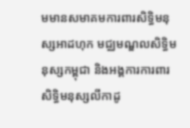មមានសមាគមការពារសិទ្ធិមនុស្សអាដហុក មជ្ឈមណ្ឌលសិទ្ធិមនុស្សកម្ពុជា និងអង្គការការពារសិទ្ធិមនុស្សលីកាដូ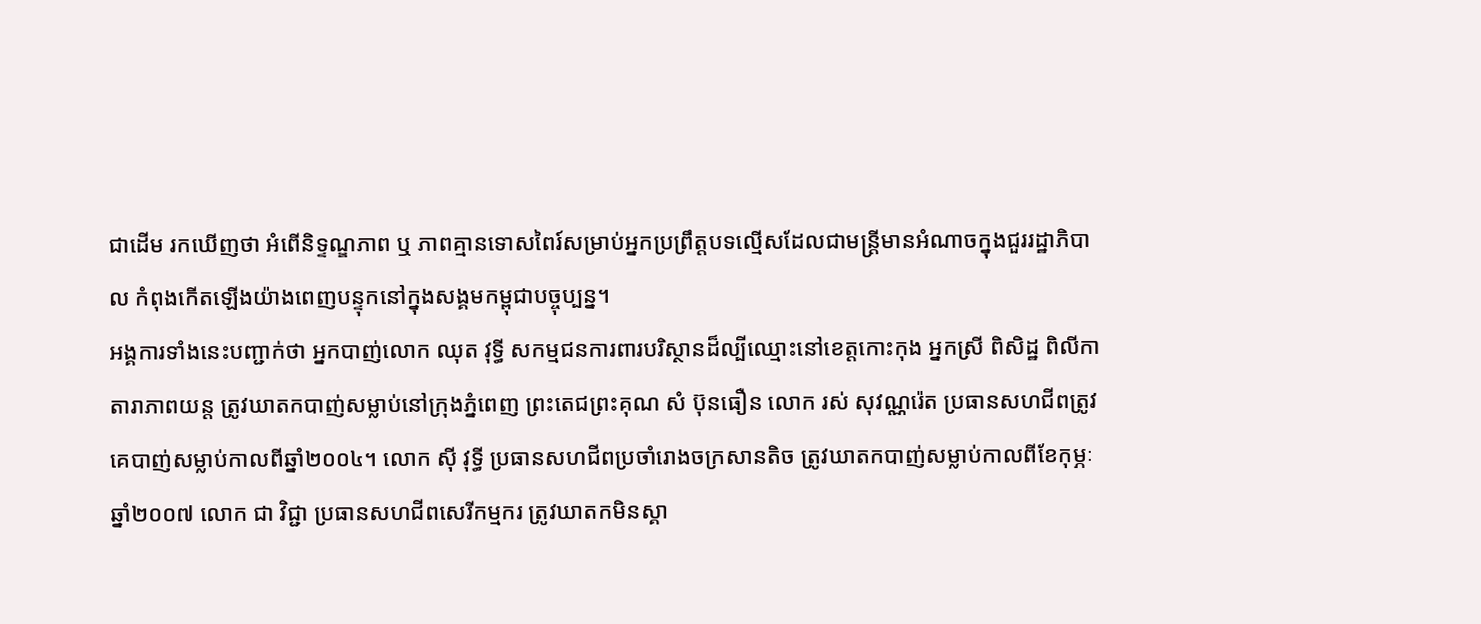ជាដើម រកឃើញថា អំពើនិទ្ទណ្ឌភាព ឬ ភាពគ្មានទោសពៃរ៍សម្រាប់អ្នកប្រព្រឹត្តបទល្មើសដែលជាមន្ត្រីមានអំណាចក្នុងជួររដ្ឋាភិបាល កំពុងកើតឡើងយ៉ាងពេញបន្ទុកនៅក្នុងសង្គមកម្ពុជាបច្ចុប្បន្ន។
អង្គការទាំងនេះបញ្ជាក់ថា អ្នកបាញ់លោក ឈុត វុទ្ធី សកម្មជនការពារបរិស្ថានដ៏ល្បីឈ្មោះនៅខេត្តកោះកុង អ្នកស្រី ពិសិដ្ឋ ពិលីកា តារាភាពយន្ត ត្រូវឃាតកបាញ់សម្លាប់នៅក្រុងភ្នំពេញ ព្រះតេជព្រះគុណ សំ ប៊ុនធឿន លោក រស់ សុវណ្ណរ៉េត ប្រធានសហជីពត្រូវគេបាញ់សម្លាប់កាលពីឆ្នាំ២០០៤។ លោក ស៊ី វុទ្ធី ប្រធានសហជីពប្រចាំរោងចក្រសានតិច ត្រូវឃាតកបាញ់សម្លាប់កាលពីខែកុម្ភៈ ឆ្នាំ២០០៧ លោក ជា វិជ្ជា ប្រធានសហជីពសេរីកម្មករ ត្រូវឃាតកមិនស្គា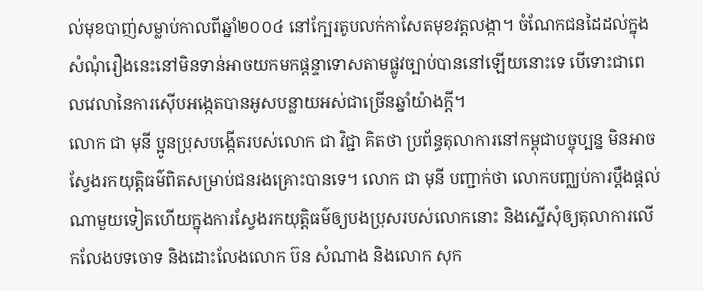ល់មុខបាញ់សម្លាប់កាលពីឆ្នាំ២០០៤ នៅក្បែរតូបលក់កាសែតមុខវត្តលង្កា។ ចំណែកជនដៃដល់ក្នុងសំណុំរឿងនេះនៅមិនទាន់អាចយកមកផ្ដន្ទាទោសតាមផ្លូវច្បាប់បាននៅឡើយនោះទេ បើទោះជាពេលវេលានៃការស៊ើបអង្កេតបានអូសបន្លាយអស់ជាច្រើនឆ្នាំយ៉ាងក្ដី។
លោក ជា មុនី ប្អូនប្រុសបង្កើតរបស់លោក ជា វិជ្ជា គិតថា ប្រព័ន្ធតុលាការនៅកម្ពុជាបច្ចុប្បន្ន មិនអាចស្វែងរកយុត្តិធម៌ពិតសម្រាប់ជនរងគ្រោះបានទេ។ លោក ជា មុនី បញ្ជាក់ថា លោកបញ្ឈប់ការប្ដឹងផ្ដល់ណាមួយទៀតហើយក្នុងការស្វែងរកយុត្តិធម៌ឲ្យបងប្រុសរបស់លោកនោះ និងស្នើសុំឲ្យតុលាការលើកលែងបទចោទ និងដោះលែងលោក ប៊ន សំណាង និងលោក សុក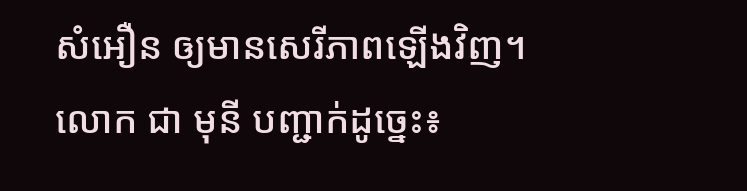សំអឿន ឲ្យមានសេរីភាពឡើងវិញ។
លោក ជា មុនី បញ្ជាក់ដូច្នេះ៖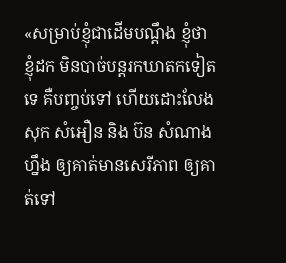«សម្រាប់ខ្ញុំជាដើមបណ្ដឹង ខ្ញុំថា ខ្ញុំដក មិនបាច់បន្តរកឃាតកទៀតទេ គឺបញ្ចប់ទៅ ហើយដោះលែង សុក សំអឿន និង ប៊ន សំណាង ហ្នឹង ឲ្យគាត់មានសេរីភាព ឲ្យគាត់ទៅ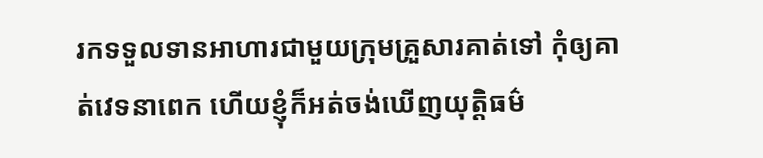រកទទួលទានអាហារជាមួយក្រុមគ្រួសារគាត់ទៅ កុំឲ្យគាត់វេទនាពេក ហើយខ្ញុំក៏អត់ចង់ឃើញយុត្តិធម៌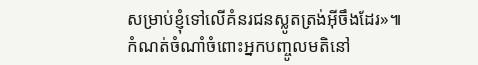សម្រាប់ខ្ញុំទៅលើគំនរជនស្លូតត្រង់អ៊ីចឹងដែរ»៕
កំណត់ចំណាំចំពោះអ្នកបញ្ចូលមតិនៅ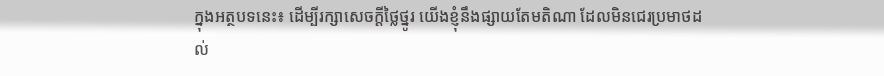ក្នុងអត្ថបទនេះ៖ ដើម្បីរក្សាសេចក្ដីថ្លៃថ្នូរ យើងខ្ញុំនឹងផ្សាយតែមតិណា ដែលមិនជេរប្រមាថដល់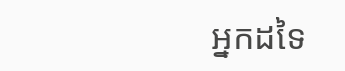អ្នកដទៃ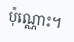ប៉ុណ្ណោះ។